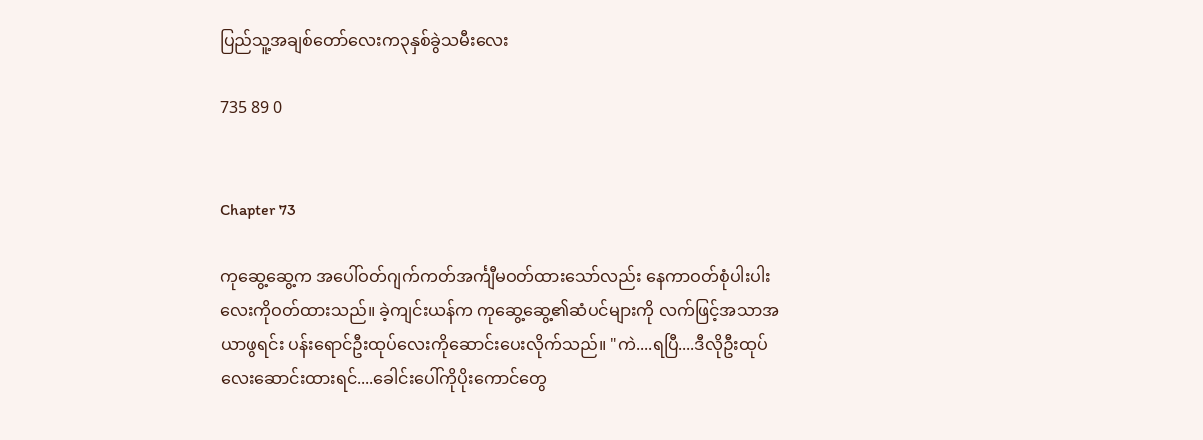ပြည်သူ့အချစ်တော်လေးက၃နှစ်ခွဲသမီးလေး

735 89 0


Chapter 73

ကုဆွေ့ဆွေ့က အပေါ်ဝတ်ဂျက်ကတ်အင်္ကျီမဝတ်ထားသော်လည်း နေကာဝတ်စုံပါးပါးလေးကိုဝတ်ထားသည်။ ခဲ့ကျင်းယန်က ကုဆွေ့ဆွေ့၏ဆံပင်များကို လက်ဖြင့်အသာအယာဖွရင်း ပန်းရောင်ဦးထုပ်လေးကိုဆောင်းပေးလိုက်သည်။ "ကဲ....ရပြီ....ဒီလိုဦးထုပ်လေးဆောင်းထားရင်....ခေါင်းပေါ်ကိုပိုးကောင်တွေ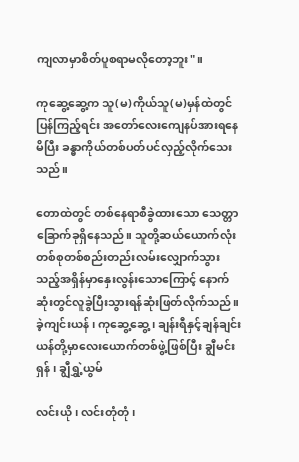ကျလာမှာစိတ်ပူစရာမလိုတော့ဘူး"။

ကုဆွေ့ဆွေ့က သူ(မ)ကိုယ်သူ(မ)မှန်ထဲတွင်ပြန်ကြည့်ရင်း အတော်လေးကျေနပ်အားရနေမိပြီး ခန္ဓာကိုယ်တစ်ပတ်ပင်လှည့်လိုက်သေးသည်။

တောထဲတွင် တစ်နေရာစီခွဲထားသော သေတ္တာခြောက်ခုရှိနေသည်။ သူတို့ဆယ်ယောက်လုံးတစ်စုတစ်စည်းတည်းလမ်းလျှောက်သွားသည့်အရှိန်မှာနှေးလွန်းသောကြောင့် နောက်ဆုံးတွင်လူခွဲပြီးသွားရန်ဆုံးဖြတ်လိုက်သည်။ ခဲ့ကျင်းယန် ၊ ကုဆွေ့ဆွေ့ ၊ ချန်းရီနှင့်ချန်ချင်းယန်တို့မှာလေးယောက်တစ်ဖွဲ့ဖြစ်ပြီး ချွီမင်းရှန် ၊ ချွီရွှဲ့ယွမ်

လင်းယို ၊ လင်းတုံတုံ ၊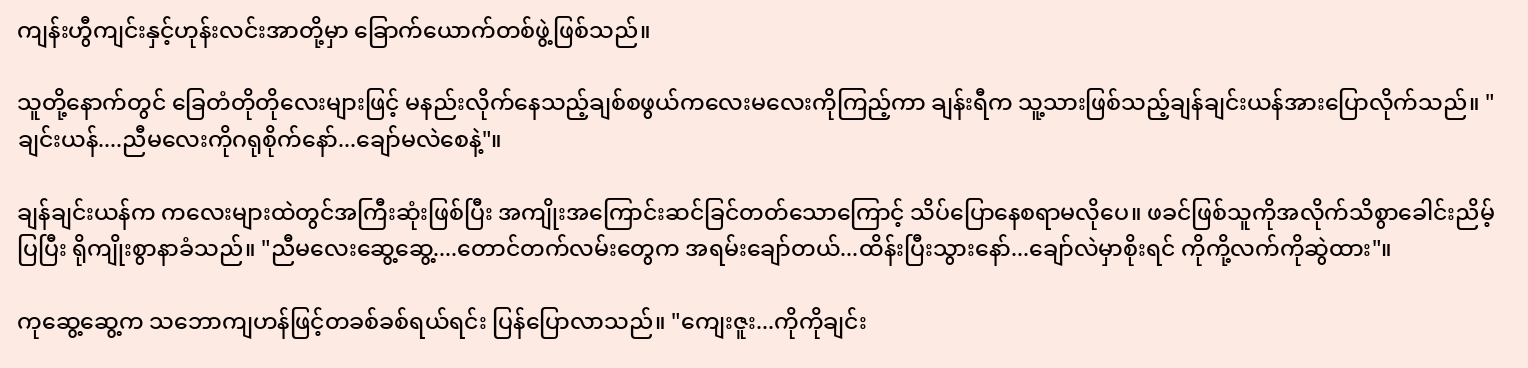ကျန်းဟွီကျင်းနှင့်ဟုန်းလင်းအာတို့မှာ ခြောက်ယောက်တစ်ဖွဲ့ဖြစ်သည်။

သူတို့နောက်တွင် ခြေတံတိုတိုလေးများဖြင့် မနည်းလိုက်နေသည့်ချစ်စဖွယ်ကလေးမလေးကိုကြည့်ကာ ချန်းရီက သူ့သားဖြစ်သည့်ချန်ချင်းယန်အားပြောလိုက်သည်။ "ချင်းယန်....ညီမလေးကိုဂရုစိုက်နော်...ချော်မလဲစေနဲ့"။

ချန်ချင်းယန်က ကလေးများထဲတွင်အကြီးဆုံးဖြစ်ပြီး အကျိုးအကြောင်းဆင်ခြင်တတ်သောကြောင့် သိပ်ပြောနေစရာမလိုပေ။ ဖခင်ဖြစ်သူကိုအလိုက်သိစွာခေါင်းညိမ့်ပြပြီး ရိုကျိုးစွာနာခံသည်။ "ညီမလေးဆွေ့ဆွေ့....တောင်တက်လမ်းတွေက အရမ်းချော်တယ်...ထိန်းပြီးသွားနော်...ချော်လဲမှာစိုးရင် ကိုကို့လက်ကိုဆွဲထား"။

ကုဆွေ့ဆွေ့က သဘောကျဟန်ဖြင့်တခစ်ခစ်ရယ်ရင်း ပြန်ပြောလာသည်။ "ကျေးဇူး...ကိုကိုချင်း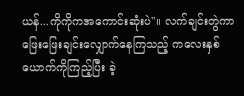ယန်...ကိုကိုကအကောင်းဆုံးပဲ"။ လက်ချင်းတွဲကာ ဖြေးဖြေးချင်းလျှောက်နေကြသည့် ကလေးနှစ်ယောက်ကိုကြည့်ပြီး ခဲ့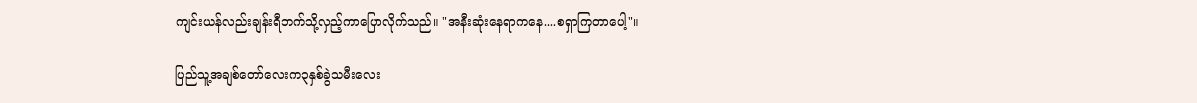ကျင်းယန်လည်းချန်းရီဘက်သို့လှည့်ကာပြောလိုက်သည်။ "အနီးဆုံးနေရာကနေ....စရှာကြတာပေါ့"။

ပြည်သူ့အချစ်တော်လေးက၃နှစ်ခွဲသမီးလေး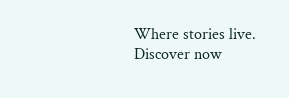Where stories live. Discover now